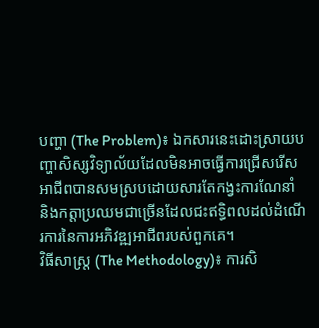បញ្ហា (The Problem)៖ ឯកសារនេះដោះស្រាយបញ្ហាសិស្សវិទ្យាល័យដែលមិនអាចធ្វើការជ្រើសរើសអាជីពបានសមស្របដោយសារតែកង្វះការណែនាំ និងកត្តាប្រឈមជាច្រើនដែលជះឥទ្ធិពលដល់ដំណើរការនៃការអភិវឌ្ឍអាជីពរបស់ពួកគេ។
វិធីសាស្ត្រ (The Methodology)៖ ការសិ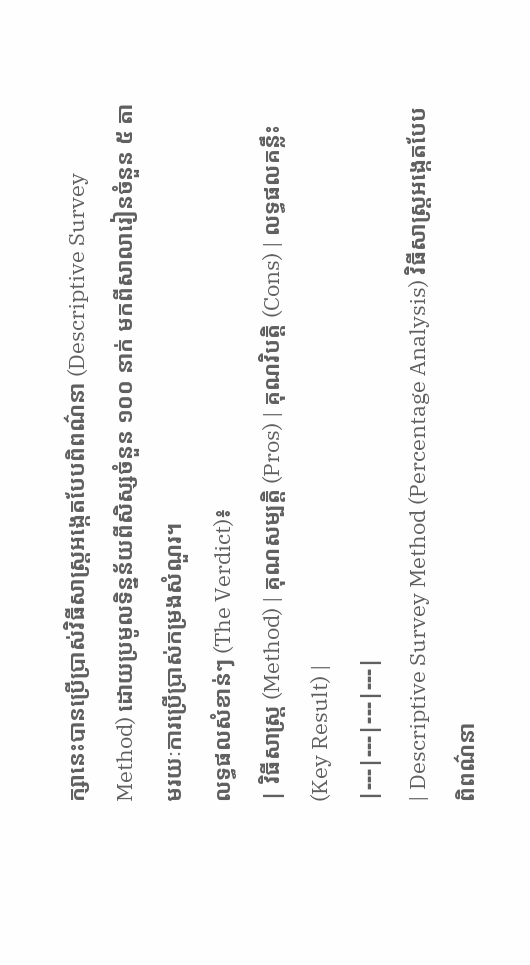ក្សានេះបានប្រើប្រាស់វិធីសាស្ត្រអង្កេតបែបពិពណ៌នា (Descriptive Survey Method) ដោយប្រមូលទិន្នន័យពីសិស្សចំនួន ១០០ នាក់ មកពីសាលារៀនចំនួន ៥ តាមរយៈការប្រើប្រាស់កម្រងសំណួរ។
លទ្ធផលសំខាន់ៗ (The Verdict)៖
| វិធីសាស្ត្រ (Method) | គុណសម្បត្តិ (Pros) | គុណវិបត្តិ (Cons) | លទ្ធផលគន្លឹះ (Key Result) |
|---|---|---|---|
| Descriptive Survey Method (Percentage Analysis) វិធីសាស្ត្រអង្កេតបែបពិពណ៌នា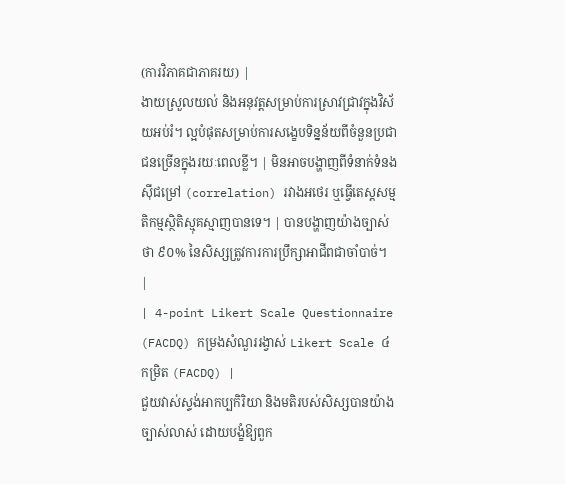(ការវិភាគជាភាគរយ) |
ងាយស្រួលយល់ និងអនុវត្តសម្រាប់ការស្រាវជ្រាវក្នុងវិស័យអប់រំ។ ល្អបំផុតសម្រាប់ការសង្ខេបទិន្នន័យពីចំនួនប្រជាជនច្រើនក្នុងរយៈពេលខ្លី។ | មិនអាចបង្ហាញពីទំនាក់ទំនងស៊ីជម្រៅ (correlation) រវាងអថេរ ឬធ្វើតេស្តសម្មតិកម្មស្ថិតិស្មុគស្មាញបានទេ។ | បានបង្ហាញយ៉ាងច្បាស់ថា ៩០% នៃសិស្សត្រូវការការប្រឹក្សាអាជីពជាចាំបាច់។ |
| 4-point Likert Scale Questionnaire (FACDQ) កម្រងសំណួររង្វាស់ Likert Scale ៤ កម្រិត (FACDQ) |
ជួយវាស់ស្ទង់អាកប្បកិរិយា និងមតិរបស់សិស្សបានយ៉ាងច្បាស់លាស់ ដោយបង្ខំឱ្យពួក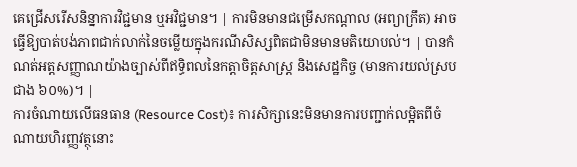គេជ្រើសរើសនិន្នាការវិជ្ជមាន ឬអវិជ្ជមាន។ | ការមិនមានជម្រើសកណ្តាល (អព្យាក្រឹត) អាចធ្វើឱ្យបាត់បង់ភាពជាក់លាក់នៃចម្លើយក្នុងករណីសិស្សពិតជាមិនមានមតិយោបល់។ | បានកំណត់អត្តសញ្ញាណយ៉ាងច្បាស់ពីឥទ្ធិពលនៃកត្តាចិត្តសាស្ត្រ និងសេដ្ឋកិច្ច (មានការយល់ស្របជាង ៦០%)។ |
ការចំណាយលើធនធាន (Resource Cost)៖ ការសិក្សានេះមិនមានការបញ្ជាក់លម្អិតពីចំណាយហិរញ្ញវត្ថុនោះ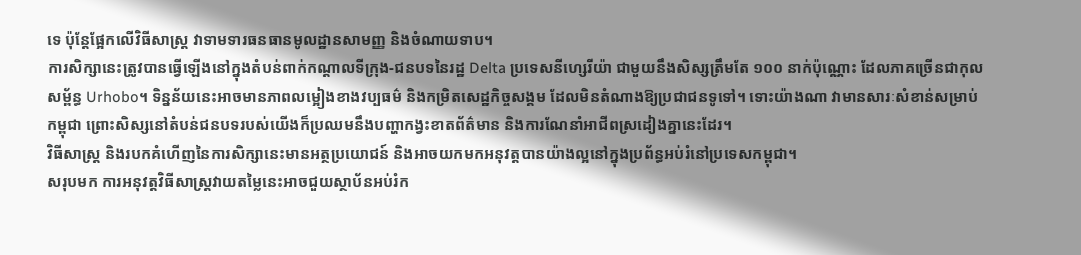ទេ ប៉ុន្តែផ្អែកលើវិធីសាស្ត្រ វាទាមទារធនធានមូលដ្ឋានសាមញ្ញ និងចំណាយទាប។
ការសិក្សានេះត្រូវបានធ្វើឡើងនៅក្នុងតំបន់ពាក់កណ្តាលទីក្រុង-ជនបទនៃរដ្ឋ Delta ប្រទេសនីហ្សេរីយ៉ា ជាមួយនឹងសិស្សត្រឹមតែ ១០០ នាក់ប៉ុណ្ណោះ ដែលភាគច្រើនជាកុលសម្ព័ន្ធ Urhobo។ ទិន្នន័យនេះអាចមានភាពលម្អៀងខាងវប្បធម៌ និងកម្រិតសេដ្ឋកិច្ចសង្គម ដែលមិនតំណាងឱ្យប្រជាជនទូទៅ។ ទោះយ៉ាងណា វាមានសារៈសំខាន់សម្រាប់កម្ពុជា ព្រោះសិស្សនៅតំបន់ជនបទរបស់យើងក៏ប្រឈមនឹងបញ្ហាកង្វះខាតព័ត៌មាន និងការណែនាំអាជីពស្រដៀងគ្នានេះដែរ។
វិធីសាស្ត្រ និងរបកគំហើញនៃការសិក្សានេះមានអត្ថប្រយោជន៍ និងអាចយកមកអនុវត្តបានយ៉ាងល្អនៅក្នុងប្រព័ន្ធអប់រំនៅប្រទេសកម្ពុជា។
សរុបមក ការអនុវត្តវិធីសាស្ត្រវាយតម្លៃនេះអាចជួយស្ថាប័នអប់រំក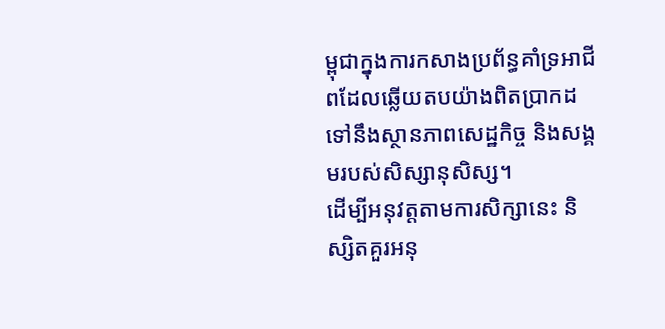ម្ពុជាក្នុងការកសាងប្រព័ន្ធគាំទ្រអាជីពដែលឆ្លើយតបយ៉ាងពិតប្រាកដទៅនឹងស្ថានភាពសេដ្ឋកិច្ច និងសង្គមរបស់សិស្សានុសិស្ស។
ដើម្បីអនុវត្តតាមការសិក្សានេះ និស្សិតគួរអនុ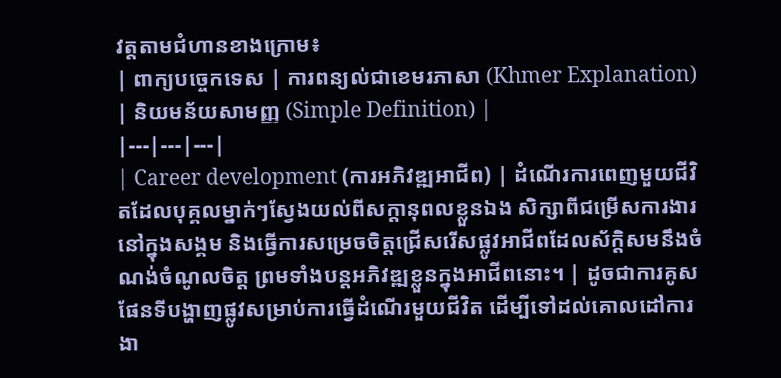វត្តតាមជំហានខាងក្រោម៖
| ពាក្យបច្ចេកទេស | ការពន្យល់ជាខេមរភាសា (Khmer Explanation) | និយមន័យសាមញ្ញ (Simple Definition) |
|---|---|---|
| Career development (ការអភិវឌ្ឍអាជីព) | ដំណើរការពេញមួយជីវិតដែលបុគ្គលម្នាក់ៗស្វែងយល់ពីសក្តានុពលខ្លួនឯង សិក្សាពីជម្រើសការងារនៅក្នុងសង្គម និងធ្វើការសម្រេចចិត្តជ្រើសរើសផ្លូវអាជីពដែលស័ក្តិសមនឹងចំណង់ចំណូលចិត្ត ព្រមទាំងបន្តអភិវឌ្ឍខ្លួនក្នុងអាជីពនោះ។ | ដូចជាការគូសផែនទីបង្ហាញផ្លូវសម្រាប់ការធ្វើដំណើរមួយជីវិត ដើម្បីទៅដល់គោលដៅការងា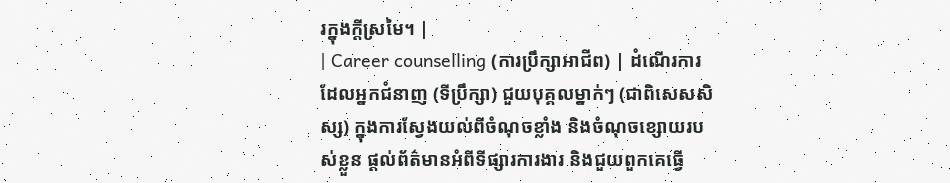រក្នុងក្តីស្រមៃ។ |
| Career counselling (ការប្រឹក្សាអាជីព) | ដំណើរការដែលអ្នកជំនាញ (ទីប្រឹក្សា) ជួយបុគ្គលម្នាក់ៗ (ជាពិសេសសិស្ស) ក្នុងការស្វែងយល់ពីចំណុចខ្លាំង និងចំណុចខ្សោយរបស់ខ្លួន ផ្តល់ព័ត៌មានអំពីទីផ្សារការងារ និងជួយពួកគេធ្វើ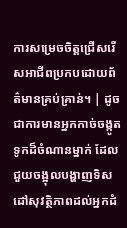ការសម្រេចចិត្តជ្រើសរើសអាជីពប្រកបដោយព័ត៌មានគ្រប់គ្រាន់។ | ដូចជាការមានអ្នកកាច់ចង្កូតទូកដ៏ចំណានម្នាក់ ដែលជួយចង្អុលបង្ហាញទិសដៅសុវត្ថិភាពដល់អ្នកដំ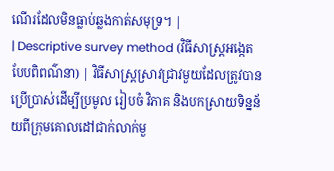ណើរដែលមិនធ្លាប់ឆ្លងកាត់សមុទ្រ។ |
| Descriptive survey method (វិធីសាស្ត្រអង្កេតបែបពិពណ៌នា) | វិធីសាស្ត្រស្រាវជ្រាវមួយដែលត្រូវបានប្រើប្រាស់ដើម្បីប្រមូល រៀបចំ វិភាគ និងបកស្រាយទិន្នន័យពីក្រុមគោលដៅជាក់លាក់មួ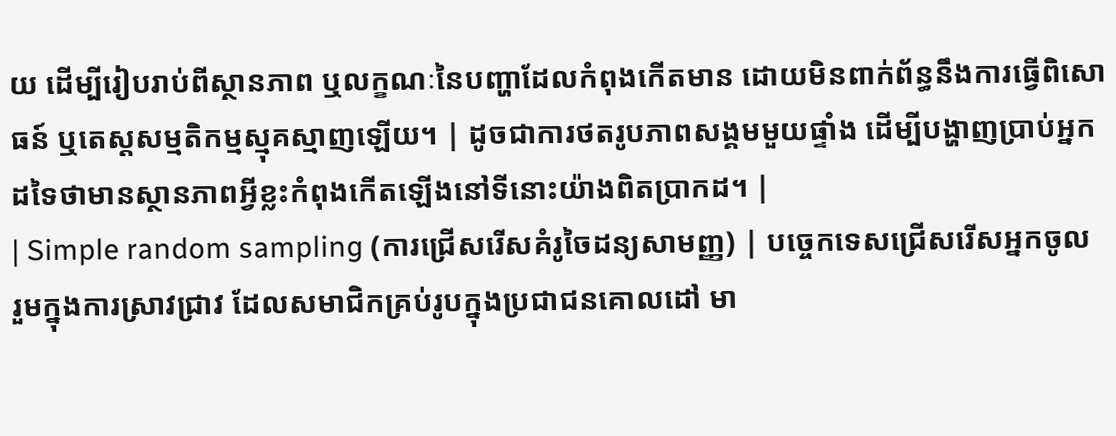យ ដើម្បីរៀបរាប់ពីស្ថានភាព ឬលក្ខណៈនៃបញ្ហាដែលកំពុងកើតមាន ដោយមិនពាក់ព័ន្ធនឹងការធ្វើពិសោធន៍ ឬតេស្តសម្មតិកម្មស្មុគស្មាញឡើយ។ | ដូចជាការថតរូបភាពសង្គមមួយផ្ទាំង ដើម្បីបង្ហាញប្រាប់អ្នកដទៃថាមានស្ថានភាពអ្វីខ្លះកំពុងកើតឡើងនៅទីនោះយ៉ាងពិតប្រាកដ។ |
| Simple random sampling (ការជ្រើសរើសគំរូចៃដន្យសាមញ្ញ) | បច្ចេកទេសជ្រើសរើសអ្នកចូលរួមក្នុងការស្រាវជ្រាវ ដែលសមាជិកគ្រប់រូបក្នុងប្រជាជនគោលដៅ មា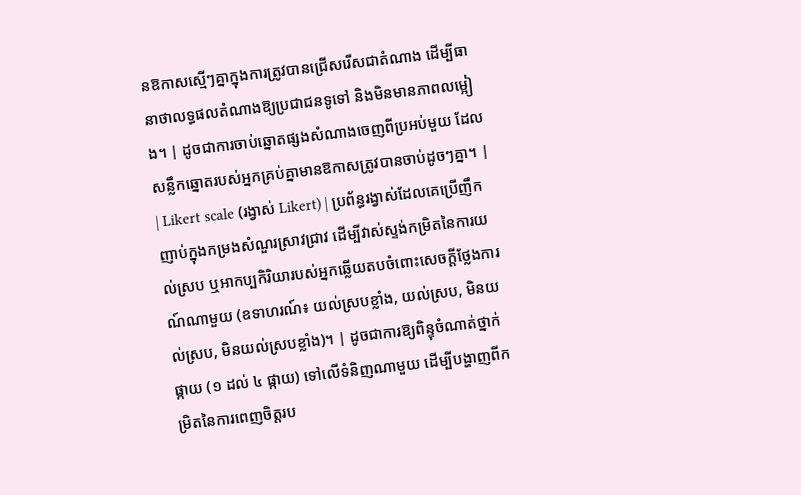នឱកាសស្មើៗគ្នាក្នុងការត្រូវបានជ្រើសរើសជាតំណាង ដើម្បីធានាថាលទ្ធផលតំណាងឱ្យប្រជាជនទូទៅ និងមិនមានភាពលម្អៀង។ | ដូចជាការចាប់ឆ្នោតផ្សងសំណាងចេញពីប្រអប់មួយ ដែលសន្លឹកឆ្នោតរបស់អ្នកគ្រប់គ្នាមានឱកាសត្រូវបានចាប់ដូចៗគ្នា។ |
| Likert scale (រង្វាស់ Likert) | ប្រព័ន្ធរង្វាស់ដែលគេប្រើញឹកញាប់ក្នុងកម្រងសំណួរស្រាវជ្រាវ ដើម្បីវាស់ស្ទង់កម្រិតនៃការយល់ស្រប ឬអាកប្បកិរិយារបស់អ្នកឆ្លើយតបចំពោះសេចក្តីថ្លែងការណ៍ណាមួយ (ឧទាហរណ៍៖ យល់ស្របខ្លាំង, យល់ស្រប, មិនយល់ស្រប, មិនយល់ស្របខ្លាំង)។ | ដូចជាការឱ្យពិន្ទុចំណាត់ថ្នាក់ផ្កាយ (១ ដល់ ៤ ផ្កាយ) ទៅលើទំនិញណាមួយ ដើម្បីបង្ហាញពីកម្រិតនៃការពេញចិត្តរប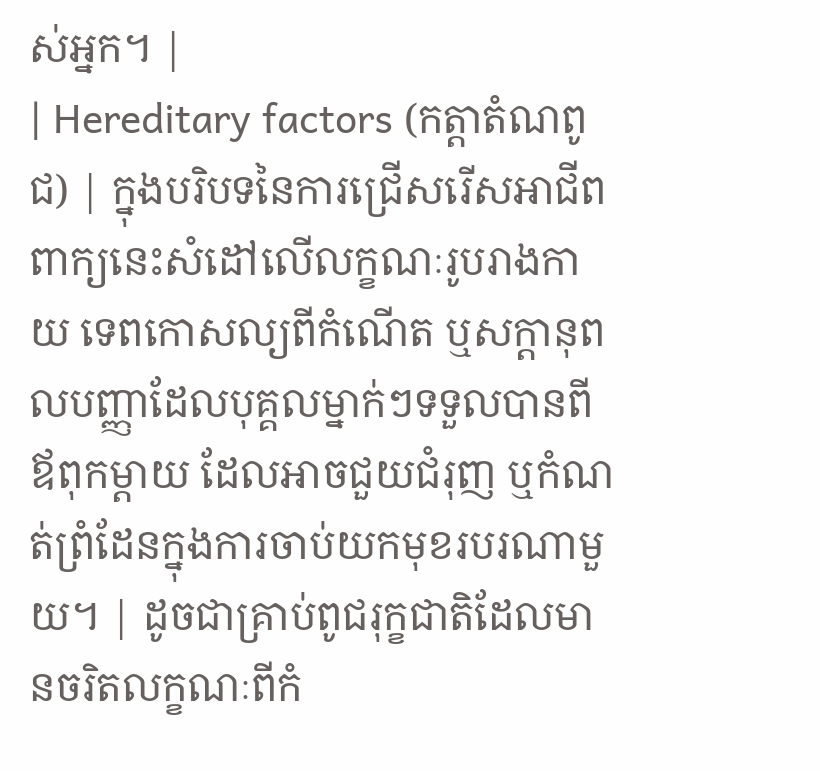ស់អ្នក។ |
| Hereditary factors (កត្តាតំណពូជ) | ក្នុងបរិបទនៃការជ្រើសរើសអាជីព ពាក្យនេះសំដៅលើលក្ខណៈរូបរាងកាយ ទេពកោសល្យពីកំណើត ឬសក្តានុពលបញ្ញាដែលបុគ្គលម្នាក់ៗទទួលបានពីឪពុកម្តាយ ដែលអាចជួយជំរុញ ឬកំណត់ព្រំដែនក្នុងការចាប់យកមុខរបរណាមួយ។ | ដូចជាគ្រាប់ពូជរុក្ខជាតិដែលមានចរិតលក្ខណៈពីកំ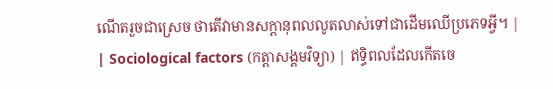ណើតរួចជាស្រេច ថាតើវាមានសក្តានុពលលូតលាស់ទៅជាដើមឈើប្រភេទអ្វី។ |
| Sociological factors (កត្តាសង្គមវិទ្យា) | ឥទ្ធិពលដែលកើតចេ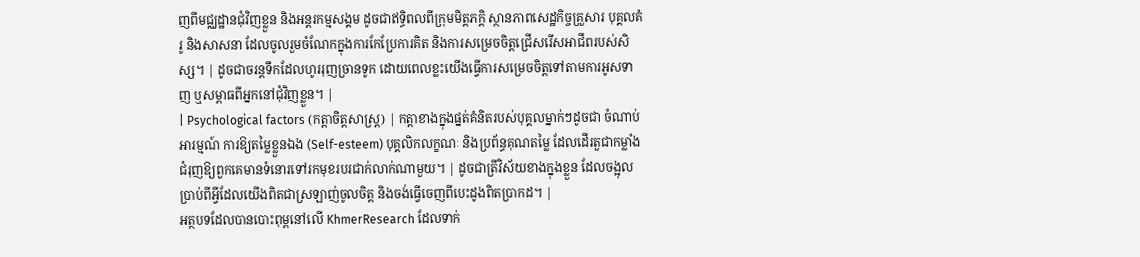ញពីមជ្ឈដ្ឋានជុំវិញខ្លួន និងអន្តរកម្មសង្គម ដូចជាឥទ្ធិពលពីក្រុមមិត្តភក្តិ ស្ថានភាពសេដ្ឋកិច្ចគ្រួសារ បុគ្គលគំរូ និងសាសនា ដែលចូលរួមចំណែកក្នុងការកែប្រែការគិត និងការសម្រេចចិត្តជ្រើសរើសអាជីពរបស់សិស្ស។ | ដូចជាចរន្តទឹកដែលហូររុញច្រានទូក ដោយពេលខ្លះយើងធ្វើការសម្រេចចិត្តទៅតាមការអូសទាញ ឬសម្ពាធពីអ្នកនៅជុំវិញខ្លួន។ |
| Psychological factors (កត្តាចិត្តសាស្ត្រ) | កត្តាខាងក្នុងផ្នត់គំនិតរបស់បុគ្គលម្នាក់ៗដូចជា ចំណាប់អារម្មណ៍ ការឱ្យតម្លៃខ្លួនឯង (Self-esteem) បុគ្គលិកលក្ខណៈ និងប្រព័ន្ធគុណតម្លៃ ដែលដើរតួជាកម្លាំងជំរុញឱ្យពួកគេមានទំនោរទៅរកមុខរបរជាក់លាក់ណាមួយ។ | ដូចជាត្រីវិស័យខាងក្នុងខ្លួន ដែលចង្អុលប្រាប់ពីអ្វីដែលយើងពិតជាស្រឡាញ់ចូលចិត្ត និងចង់ធ្វើចេញពីបេះដូងពិតប្រាកដ។ |
អត្ថបទដែលបានបោះពុម្ពនៅលើ KhmerResearch ដែលទាក់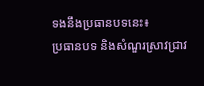ទងនឹងប្រធានបទនេះ៖
ប្រធានបទ និងសំណួរស្រាវជ្រាវ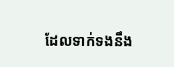ដែលទាក់ទងនឹង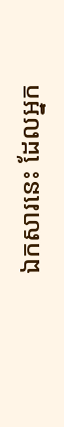ឯកសារនេះ ដែលអ្នក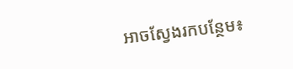អាចស្វែងរកបន្ថែម៖